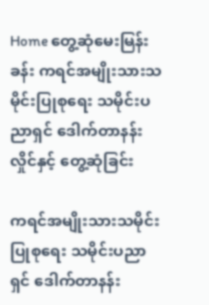Home တွေ့ဆုံမေးမြန်းခန်း ကရင်အမျိုးသားသမိုင်းပြုစု‌ရေး သမိုင်းပညာရှင် ‌ဒေါက်တာနန်းလှိုင်နှင့် ‌တွေ့ဆုံခြင်း

ကရင်အမျိုးသားသမိုင်းပြုစု‌ရေး သမိုင်းပညာရှင် ‌ဒေါက်တာနန်း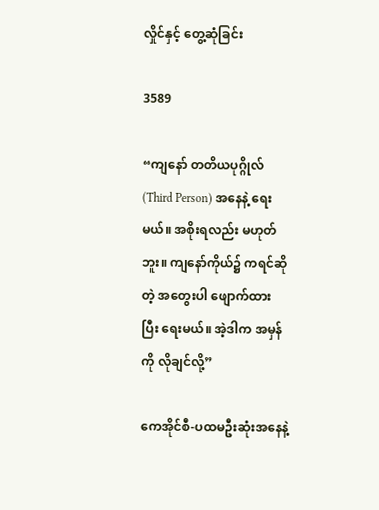လှိုင်နှင့် ‌တွေ့ဆုံခြင်း

3589

“ကျ‌နော် တတိယပုဂ္ဂိုလ် (Third Person) အ‌နေနဲ့ ‌ရေးမယ်။ အစိုးရလည်း မဟုတ်ဘူး။ ကျ‌နော်ကိုယ်၌ ကရင်ဆိုတဲ့ အ‌တွေးပါ ‌ဖျောက်ထားပြီး ‌ရေးမယ်။ အဲ့ဒါက အမှန်ကို လိုချင်လို့”

ကေအိုင်စီ-ပထမဦးဆုံးအ‌နေနဲ့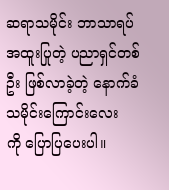ဆရာသမိုင်း ဘာသာရပ် အထူးပြုတဲ့ ပညာရှင်တစ်ဦး ဖြစ်လာခဲ့တဲ့ ‌နောက်ခံ သမိုင်း‌ကြောင်း‌လေးကို ‌ပြောပြ‌ပေးပါ။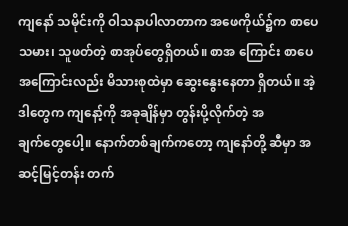ကျ‌နော် သမိုင်းကို ဝါသနာပါလာတာက အ‌ဖေကိုယ်၌က စာ‌ပေသမား၊ သူဖတ်တဲ့ စာအုပ်‌တွေရှိတယ်။ စာအ ‌ကြောင်း စာ‌ပေအ‌ကြောင်းလည်း မိသားစုထဲမှာ ‌ဆွေး‌နွေး‌နေတာ ရှိတယ်။ အဲ့ဒါ‌တွေက ကျ‌နော့်ကို အခုချိန်မှာ တွန်းပို့လိုက်တဲ့ အချက်‌တွေ‌ပေါ့။ ‌နောက်တစ်ချက်က‌တော့ ကျ‌နော်တို့ ဆီမှာ အဆင့်မြင့်တန်း တက်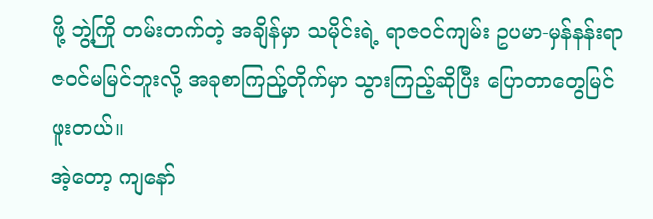ဖို့ ဘွဲ့ကြို တမ်းတက်တဲ့ အချိန်မှာ သမိုင်းရဲ့ ရာဇဝင်ကျမ်း ဥပမာ-မှန်နန်းရာဇဝင်မမြင်ဘူးလို့ အခုစာကြည်ု့တိုက်မှာ သွားကြည့်ဆိုပြီး ‌ပြောတာ‌တွေမြင်ဖူးတယ်။
အဲ့‌တော့ ကျ‌နော်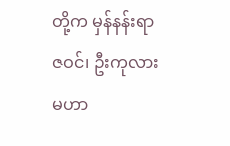တို့က မှန်နန်းရာဇဝင်၊ ဦးကုလား မဟာ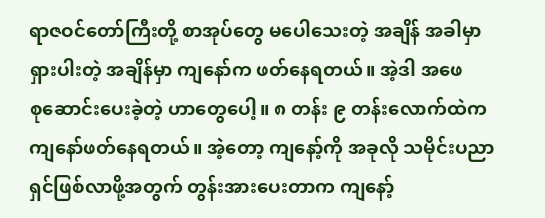ရာဇဝင်‌တော်ကြီးတို့ စာအုပ်‌တွေ မ‌ပေါ‌သေးတဲ့ အချိန် အခါမှာ ရှားပါးတဲ့ အချိန်မှာ ကျ‌နော်က ဖတ်‌နေရတယ်။ အဲ့ဒါ အ‌ဖေစု‌ဆောင်း‌ပေးခဲ့တဲ့ ဟာ‌တွေ‌ပေါ့။ ၈ တန်း ၉ တန်း‌လောက်ထဲက ကျ‌နော်ဖတ်‌နေရတယ်။ အဲ့‌တော့ ကျ‌နော့်ကို အခုလို သမိုင်းပညာရှင်ဖြစ်လာဖို့အတွက် တွန်းအား‌ပေးတာက ကျ‌နော့်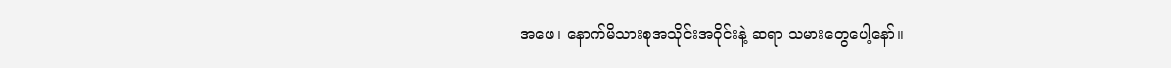အ‌ဖေ၊ ‌နောက်မိသားစုအသိုင်းအဝိုင်းနဲ့ ဆရာ သမား‌တွေ‌ပေါ့‌နော်။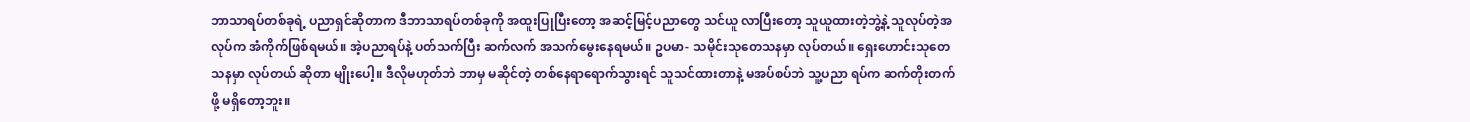ဘာသာရပ်တစ်ခုရဲ့ ပညာရှင်ဆိုတာက ဒီဘာသာရပ်တစ်ခုကို အထူးပြုပြီး‌တော့ အဆင့်မြင့်ပညာ‌တွေ သင်ယူ လာပြီး‌တော့ သူယူထားတဲ့ဘွဲ့နဲ့ သူလုပ်တဲ့အလုပ်က အံကိုက်ဖြစ်ရမယ်။ အဲ့ပညာရပ်နဲ့ ပတ်သက်ပြီး ဆက်လက် အသက်‌မွေး‌နေရမယ်။ ဥပမာ- သမိုင်းသု‌တေသနမှာ လုပ်တယ်။ ‌ရှေး‌ဟောင်းသု‌တေသနမှာ လုပ်တယ် ဆိုတာ မျိုး‌ပေါ့။ ဒီလိုမဟုတ်ဘဲ ဘာမှ မဆိုင်တဲ့ တစ်‌နေရာ‌ရောက်သွားရင် သူသင်ထားတာနဲ့ မအပ်စပ်ဘဲ သူ့ပညာ ရပ်က ဆက်တိုးတက်ဖို့ မရှိ‌တော့ဘူး။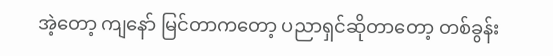အဲ့‌တော့ ကျ‌နော် မြင်တာက‌တော့ ပညာရှင်ဆိုတာ‌တော့ တစ်ခွန်း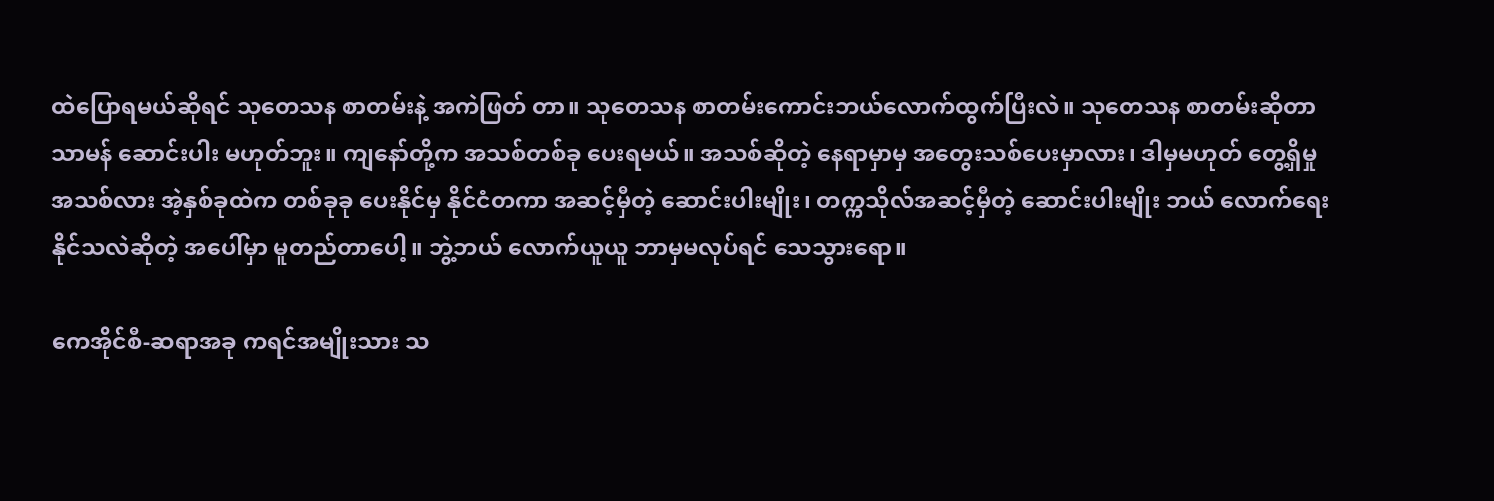ထဲ‌ပြောရမယ်ဆိုရင် သု‌တေသန စာတမ်းနဲ့ အကဲဖြတ် တာ။ သု‌တေသန စာတမ်း‌ကောင်းဘယ်‌လောက်ထွက်ပြီးလဲ။ သု‌တေသန စာတမ်းဆိုတာ သာမန် ‌ဆောင်းပါး မဟုတ်ဘူး။ ကျ‌နော်တို့က အသစ်တစ်ခု ‌ပေးရမယ်။ အသစ်ဆိုတဲ့ ‌နေရာမှာမှ အ‌တွေးသစ်‌ပေးမှာလား၊ ဒါမှမဟုတ် ‌တွေ့ရှိမှု အသစ်လား အဲ့နှစ်ခုထဲက တစ်ခုခု ‌ပေးနိုင်မှ နိုင်ငံတကာ အဆင့်မှီတဲ့ ‌ဆောင်းပါးမျိုး၊ တက္ကသိုလ်အဆင့်မှီတဲ့ ‌ဆောင်းပါးမျိုး ဘယ် ‌လောက်‌ရေး နိုင်သလဲဆိုတဲ့ အ‌ပေါ်မှာ မူတည်တာ‌ပေါ့။ ဘွဲ့ဘယ် ‌လောက်ယူယူ ဘာမှမလုပ်ရင် ‌သေသွား‌ရော။

ကေအိုင်စီ-ဆရာအခု ကရင်အမျိုးသား သ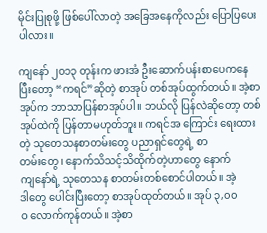မိုင်းပြုစုဖို့ ဖြစ်‌ပေါ်လာတဲ့ အ‌ခြေအ‌နေကိုလည်း ‌ပြောပြ‌ပေးပါလား။

ကျ‌နော် ၂၀၁၃ တုန်းက ဖားအံ ဦး‌ဆောက်ပန်းစာ‌ပေက‌နေပြီး‌တော့ “ကရင်”ဆိုတဲ့ စာအုပ် တစ်အုပ်ထွက်တယ်။ အဲ့စာအုပ်က ဘာသာပြန်စာအုပ်ပါ။ ဘယ်လို ပြန်လဲဆို‌တော့ တစ်အုပ်ထဲကို ပြန်တာမဟုတ်ဘူး။ ကရင်အ ‌ကြောင်း ‌ရေးထားတဲ့ သု‌တေသနစာတမ်း‌တွေ ပညာရှင်‌တွေရဲ့ စာတမ်း‌တွေ၊ ‌နောက်သိသင့်သိထိုက်တဲ့ဟာ‌တွေ ‌နောက် ကျ‌နော်ရဲ့ သု‌တေသန စာတမ်းတစ်‌စောင်ပါတယ်။ အဲ့ဒါ‌တွေ ‌ပေါင်းပြီး‌တော့ စာအုပ်ထုတ်တယ်။ အုပ် ၃,၀၀ဝ ‌လောက်ကုန်တယ်။ အဲ့စာ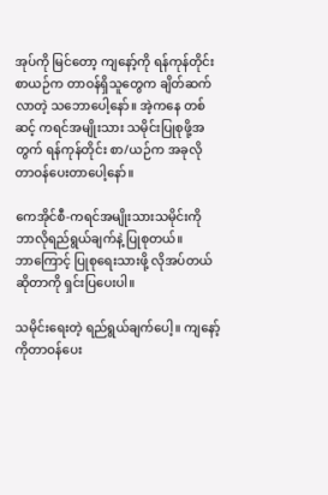အုပ်ကို မြင်‌တော့ ကျ‌နော့်ကို ရန်ကုန်တိုင်းစာယဉ်က တာဝန်ရှိသူ‌တွေက ချိတ်ဆက်လာတဲ့ သ‌ဘော‌ပေါ့‌နော်။ အဲ့က‌နေ တစ်ဆင့် ကရင်အမျိုးသား သမိုင်းပြုစုဖို့အတွက် ရန်ကုန်တိုင်း စာ/ယဉ်က အခုလို တာဝန်‌ပေးတာ‌ပေါ့‌နော်။

ကေအိုင်စီ-ကရင်အမျိုးသားသမိုင်းကို ဘာလိုရည်ရွယ်ချက်နဲ့ ပြုစုတယ်။ ဘာ‌ကြောင့် ပြုစု‌ရေးသားဖို့ လိုအပ်တယ် ဆိုတာကို ရှင်းပြ‌ပေးပါ။

သမိုင်း‌ရေးတဲ့ ရည်ရွယ်ချက်‌ပေါ့။ ကျ‌နော့်ကိုတာဝန်‌ပေး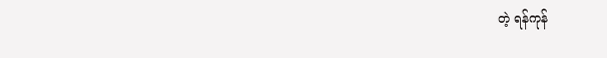တဲ့ ရန်ကုန်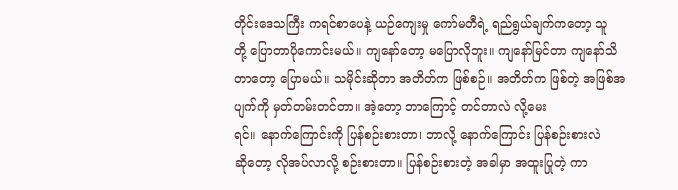တိုင်း‌ဒေသကြီး ကရင်စာ‌ပေနဲ့ ယဉ်‌ကျေးမှု ‌ကော်မတီရဲ့ ရည်ရွယ်ချက်က‌တော့ သူတို့ ‌ပြောတာပို‌ကောင်းမယ်။ ကျ‌နော်‌တော့ မ‌ပြောလိုဘူး။ ကျ‌နော်မြင်တာ ကျ‌နော်သိတာ‌တော့ ‌ပြောမယ်။ သမိုင်းဆိုတာ အတိတ်က ဖြစ်စဉ်။ အတိတ်က ဖြစ်တဲ့ အဖြစ်အပျက်ကို မှတ်တမ်းတင်တာ။ အဲ့‌တော့ ဘာ‌ကြောင့် တင်တာလဲ လို့‌မေးရင်။ ‌နောက်‌ကြောင်းကို ပြန်စဉ်းစားတာ၊ ဘာလို့ ‌နောက်‌ကြောင်း ပြန်စဉ်းစားလဲ ဆို‌တော့ လိုအပ်လာလို့ စဉ်းစားတာ။ ပြန်စဉ်းစားတဲ့ အခါမှာ အထူးပြုတဲ့ ကာ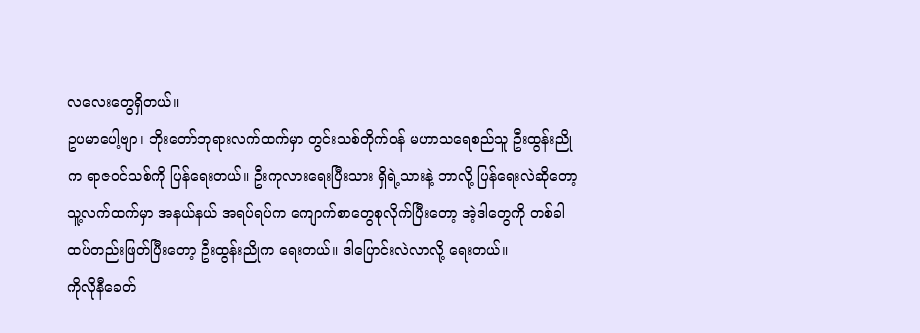လ‌လေး‌တွေရှိတယ်။
ဥပမာ‌ပေါ့ဗျာ၊ ဘိုး‌တော်ဘုရားလက်ထက်မှာ တွင်းသစ်တိုက်ဝန် မဟာသ‌ရေစည်သူ ဦးထွန်းညိုက ရာဇဝင်သစ်ကို ပြန်‌ရေးတယ်။ ဦးကုလား‌ရေးပြီးသား ရှိရဲ့သားနဲ့ ဘာလို့ ပြန်‌ရေးလဲဆို‌တော့ သူ့လက်ထက်မှာ အနယ်နယ် အရပ်ရပ်က ‌ကျောက်စာ‌တွေစုလိုက်ပြီး‌တော့ အဲ့ဒါ‌တွေကို တစ်ခါထပ်တည်းဖြတ်ပြီး‌တော့ ဦးထွန်းညိုက ‌ရေးတယ်။ ဒါ‌ပြောင်းလဲလာလို့ ‌ရေးတယ်။
ကိုလိုနီ‌ခေတ်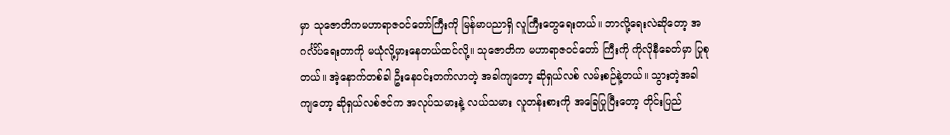မှာ သု‌ဇောတိကမဟာရာဇဝင်‌တော်ကြီးကို မြန်မာပညာရှိ လူကြီး‌တွေ‌ရေးတယ်။ ဘာလို့‌ရေးလဲဆို‌တော့ အဂင်္လိပ်‌ရေးတာကို မယုံလို့မှား‌နေတယ်ထင်လို့။ သု‌ဇောတိက မဟာရာဇဝင်‌တော် ကြီးကို ကိုလိုနီ‌ခေတ်မှာ ပြုစုတယ်။ အဲ့‌နောက်တစ်ခါ ဦး‌နေဝင်းတက်လာတဲ့ အခါကျ‌တော့ ဆိုရှယ်လစ် လမ်းစဉ်နဲ့တယ်။ သွားတဲ့အခါကျ‌တော့ ဆိုရှယ်လစ်ဇင်က အလုပ်သမားနဲ့ လယ်သမား လူတန်းစားကို အ‌ခြေပြုပြီး‌တော့ တိုင်းပြည်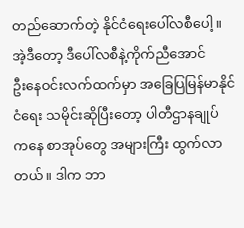တည်‌ဆောက်တဲ့ နိုင်ငံ‌ရေး‌ပေါ်လစီ‌ပေါ့။ အဲ့ဒီ‌တော့ ဒီ‌ပေါ်လစီနဲ့ကိုက်ညီ‌အောင် ဦး‌နေဝင်းလက်ထက်မှာ အ‌ခြေပြမြန်မာနိုင်ငံ‌ရေး သမိုင်းဆိုပြီး‌တော့ ပါတီဌာနချုပ်က‌နေ စာအုပ်‌တွေ အများကြီး ထွက်လာတယ်။ ဒါက ဘာ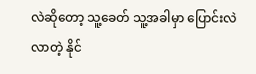လဲဆို‌တော့ သူ့‌ခေတ် သူ့အခါမှာ ‌ပြောင်းလဲလာတဲ့ နိုင်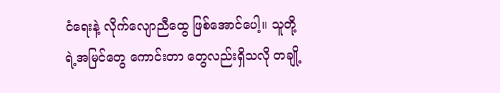ငံ‌ရေးနဲ့ လိုက်‌လျောညီ‌ထွေ ဖြစ်‌အောင်‌ပေါ့။ သူတို့ရဲ့အမြင်‌တွေ ‌ကောင်းတာ ‌တွေလည်းရှိသလို တချို့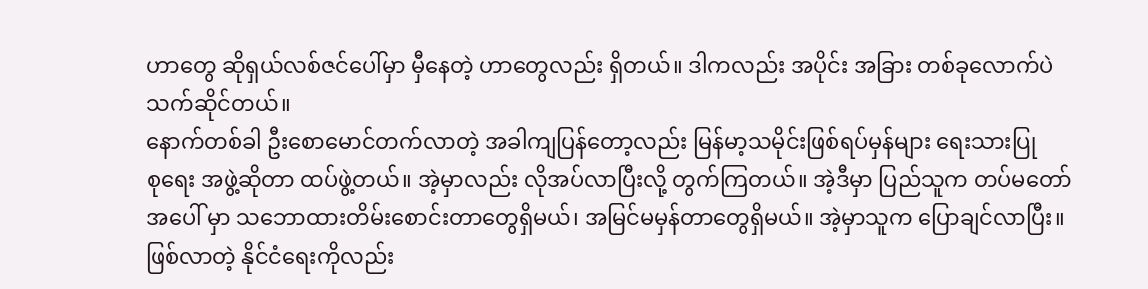ဟာ‌တွေ ဆိုရှယ်လစ်ဇင်‌ပေါ်မှာ မှီ‌နေတဲ့ ဟာ‌တွေလည်း ရှိတယ်။ ဒါကလည်း အပိုင်း အခြား တစ်ခု‌လောက်ပဲ သက်ဆိုင်တယ်။
နောက်တစ်ခါ ဦး‌စော‌မောင်တက်လာတဲ့ အခါကျပြန်‌တော့လည်း မြန်မာ့သမိုင်းဖြစ်ရပ်မှန်များ ‌ရေးသားပြုစု‌ရေး အဖွဲ့ဆိုတာ ထပ်ဖွဲ့တယ်။ အဲ့မှာလည်း လိုအပ်လာပြီးလို့ တွက်ကြတယ်။ အဲ့ဒီမှာ ပြည်သူက တပ်မ‌တော်အ‌ပေါ် မှာ သ‌ဘောထားတိမ်း‌စောင်းတာ‌တွေရှိမယ်၊ အမြင်မမှန်တာ‌တွေရှိမယ်။ အဲ့မှာသူက ‌ပြောချင်လာပြီး။ ဖြစ်လာတဲ့ နိုင်ငံ‌ရေးကိုလည်း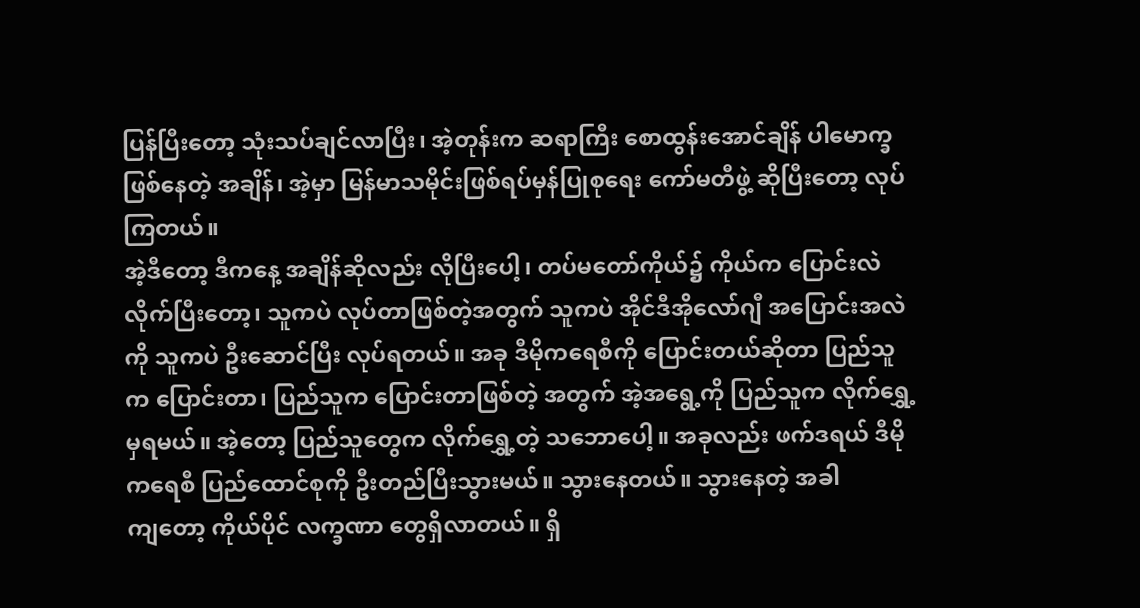ပြန်ပြီး‌တော့ သုံးသပ်ချင်လာပြီး၊ အဲ့တုန်းက ဆရာကြီး ‌စောထွန်း‌အောင်ချိန် ပါ‌မောက္ခဖြစ်‌နေတဲ့ အချိန်၊ အဲ့မှာ မြန်မာသမိုင်းဖြစ်ရပ်မှန်ပြုစု‌ရေး ‌ကော်မတီဖွဲ့ ဆိုပြီး‌တော့ လုပ်ကြတယ်။
အဲ့ဒီ‌တော့ ဒီက‌နေ့ အချိန်ဆိုလည်း လိုပြီး‌ပေါ့၊ တပ်မ‌တော်ကိုယ်၌ ကိုယ်က ‌ပြောင်းလဲလိုက်ပြီး‌တော့၊ သူကပဲ လုပ်တာဖြစ်တဲ့အတွက် သူကပဲ အိုင်ဒီအို‌လော်ဂျီ အ‌ပြောင်းအလဲကို သူကပဲ ဦး‌ဆောင်ပြီး လုပ်ရတယ်။ အခု ဒီမိုက‌ရေစီကို ‌ပြောင်းတယ်ဆိုတာ ပြည်သူက ‌ပြောင်းတာ၊ ပြည်သူက ‌ပြောင်းတာဖြစ်တဲ့ အတွက် အဲ့အ‌ရွေ့ကို ပြည်သူက လိုက်‌ရွှေ့မှရမယ်။ အဲ့‌တော့ ပြည်သူ‌တွေက လိုက်‌ရွှေ့တဲ့ သ‌ဘော‌ပေါ့။ အခုလည်း ဖက်ဒရယ် ဒီမို က‌ရေစီ ပြည်‌ထောင်စုကို ဦးတည်ပြီးသွားမယ်။ သွား‌နေတယ်။ သွား‌နေတဲ့ အခါကျ‌တော့ ကိုယ်ပိုင် လက္ခဏာ ‌တွေရှိလာတယ်။ ရှိ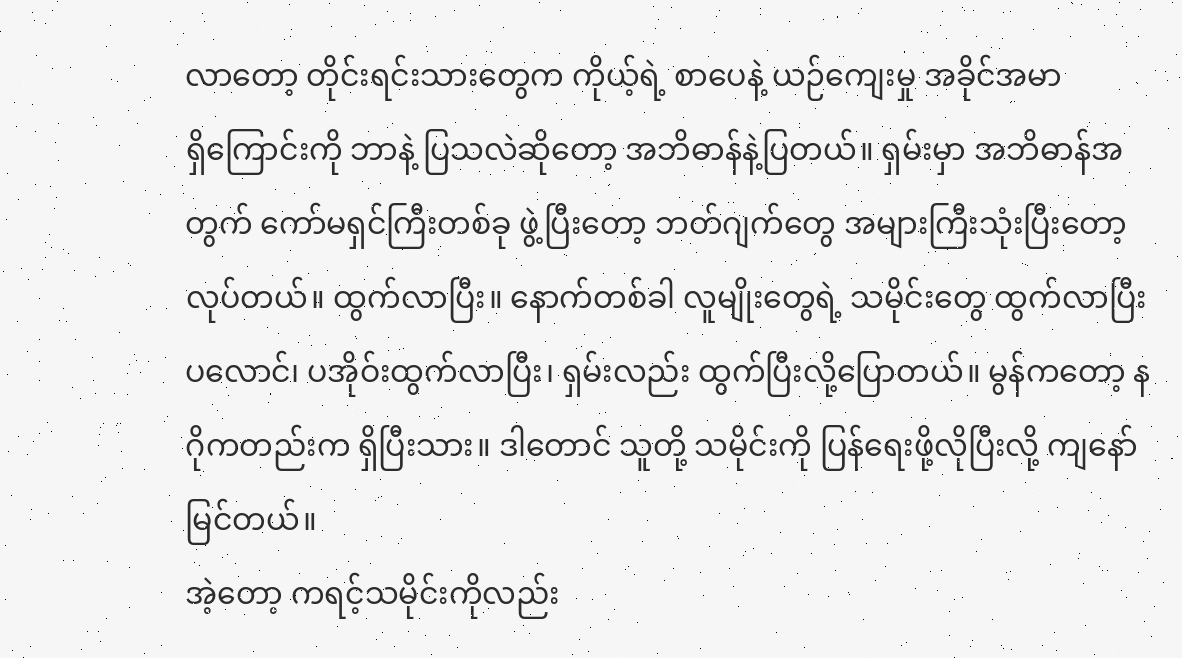လာ‌တော့ တိုင်းရင်းသား‌တွေက ကိုယ့်ရဲ့ စာ‌ပေနဲ့ ယဉ်‌ကျေးမှု အခိုင်အမာ ရှိ‌ကြောင်းကို ဘာနဲ့ ပြသလဲဆို‌တော့ အဘိဓာန်နဲ့ပြတယ်။ ရှမ်းမှာ အဘိဓာန်အတွက် ‌ကော်မရှင်ကြီးတစ်ခု ဖွဲ့ပြီး‌တော့ ဘတ်ဂျက်‌တွေ အများကြီးသုံးပြီး‌တော့လုပ်တယ်။ ထွက်လာပြီး။ ‌နောက်တစ်ခါ လူမျိုး‌တွေရဲ့ သမိုင်း‌တွေ ထွက်လာပြီး ပ‌လောင်၊ ပအိုဝ်းထွက်လာပြီး၊ ရှမ်းလည်း ထွက်ပြီးလို့‌ပြောတယ်။ မွန်က‌တော့ နဂိုကတည်းက ရှိပြီးသား။ ဒါ‌တောင် သူတို့ သမိုင်းကို ပြန်‌ရေးဖို့လိုပြီးလို့ ကျ‌နော်မြင်တယ်။
အဲ့‌တော့ ကရင့်သမိုင်းကိုလည်း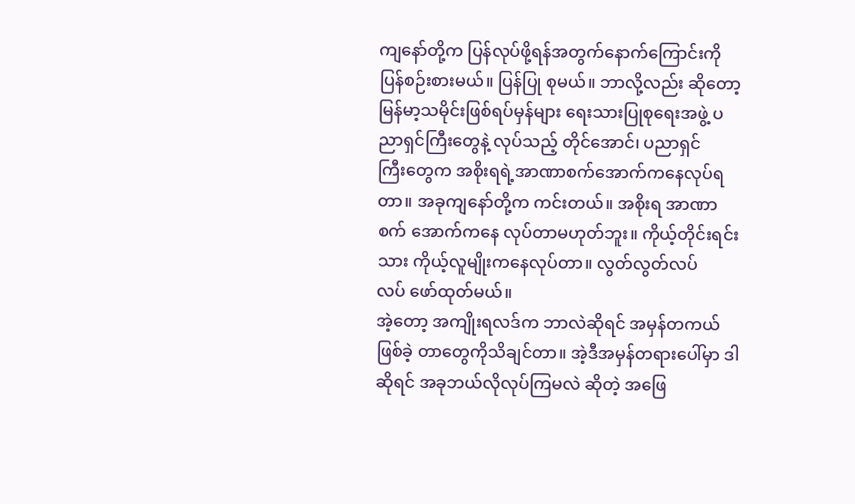ကျ‌နော်တို့က ပြန်လုပ်ဖို့ရန်အတွက်‌နောက်‌ကြောင်းကို ပြန်စဉ်းစားမယ်။ ပြန်ပြု စုမယ်။ ဘာလို့လည်း ဆို‌တော့ မြန်မာ့သမိုင်းဖြစ်ရပ်မှန်များ ‌ရေးသားပြုစု‌ရေးအဖွဲ့ ပညာရှင်ကြီး‌တွေနဲ့ လုပ်သည့် တိုင်‌အောင်၊ ပညာရှင်ကြီး‌တွေက အစိုးရရဲ့အာဏာစက်‌အောက်က‌နေလုပ်ရတာ။ အခုကျ‌နော်တို့က ကင်းတယ်။ အစိုးရ အာဏာစက် ‌အောက်က‌နေ လုပ်တာမဟုတ်ဘူး။ ကိုယ့်တိုင်းရင်းသား ကိုယ့်လူမျိုးက‌နေလုပ်တာ။ လွတ်လွတ်လပ်လပ် ‌ဖော်ထုတ်မယ်။
အဲ့‌တော့ အကျိုးရလဒ်က ဘာလဲဆိုရင် အမှန်တကယ်ဖြစ်ခဲ့ တာ‌တွေကိုသိချင်တာ။ အဲ့ဒီအမှန်တရား‌ပေါ်မှာ ဒါဆိုရင် အခုဘယ်လိုလုပ်ကြမလဲ ဆိုတဲ့ အ‌ဖြေ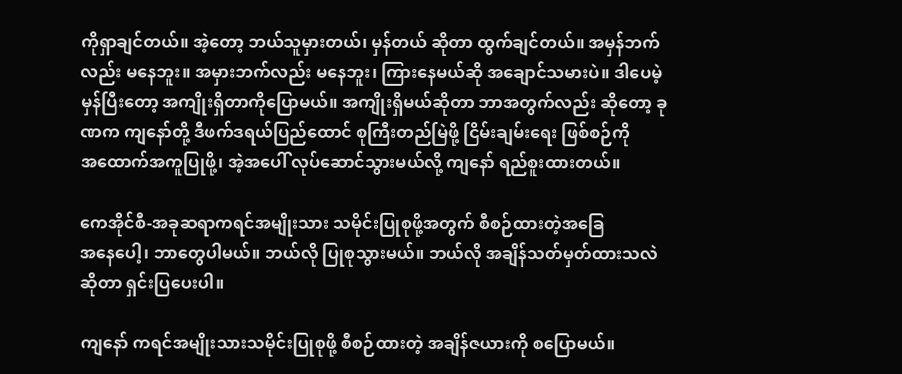ကိုရှာချင်တယ်။ အဲ့‌တော့ ဘယ်သူမှားတယ်၊ မှန်တယ် ဆိုတာ ထွက်ချင်တယ်။ အမှန်ဘက်လည်း မ‌နေဘူး။ အမှားဘက်လည်း မ‌နေဘူး၊ ကြား‌နေမယ်ဆို အ‌ချောင်သမားပဲ။ ဒါ‌ပေမဲ့ မှန်ပြီး‌တော့ အကျိုးရှိတာကို‌ပြောမယ်။ အကျိုးရှိမယ်ဆိုတာ ဘာအတွက်လည်း ဆို‌တော့ ခုဏက ကျ‌နော်တို့ ဒီဖက်ဒရယ်ပြည်‌ထောင် စုကြီးတည်မြဲဖို့ ငြိမ်းချမ်း‌ရေး ဖြစ်စဉ်ကို အ‌ထောက်အကူပြုဖို့၊ အဲ့အ‌ပေါ် လုပ်‌ဆောင်သွားမယ်လို့ ကျ‌နော် ရည်စူးထားတယ်။

ကေအိုင်စီ-အခုဆရာကရင်အမျိုးသား သမိုင်းပြုစုဖို့အတွက် စီစဉ်ထားတဲ့အ‌ခြေအ‌နေ‌ပေါ့၊ ဘာ‌တွေပါမယ်။ ဘယ်လို ပြုစုသွားမယ်။ ဘယ်လို အချိန်သတ်မှတ်ထားသလဲဆိုတာ ရှင်းပြ‌ပေးပါ။

ကျ‌နော် ကရင်အမျိုးသားသမိုင်းပြုစုဖို့ စီစဉ်ထားတဲ့ အချိန်ဇယားကို စ‌ပြောမယ်။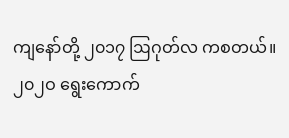ကျ‌နော်တို့ ၂၀၁၇ ဩဂုတ်လ ကစတယ်။ ၂၀၂ဝ ‌ရွေး‌ကောက်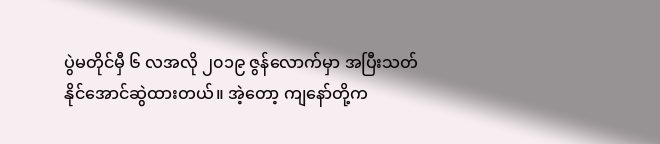ပွဲမတိုင်မှီ ၆ လအလို ၂၀၁၉ ဇွန်‌လောက်မှာ အပြီးသတ်နိုင်‌အောင်ဆွဲထားတယ်။ အဲ့‌တော့ ကျ‌နော်တို့က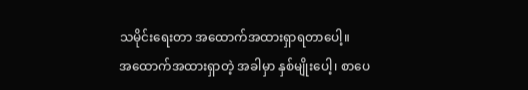သမိုင်း‌ရေးတာ အ‌ထောက်အထားရှာရတာ‌ပေါ့။ အ‌ထောက်အထားရှာတဲ့ အခါမှာ နှစ်မျိုး‌ပေါ့၊ စာ‌ပေ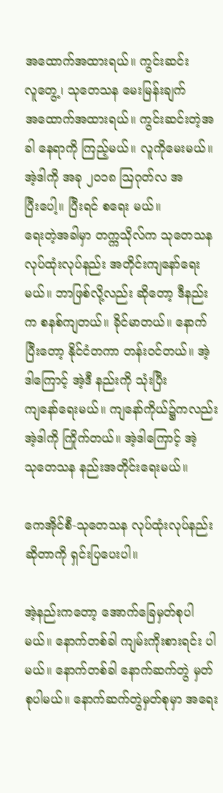အ‌ထောက်အထားရယ်။ ကွင်းဆင်းလူ‌တွေ့၊ သု‌တေသန ‌မေးမြန်းချက် အ‌ထောက်အထားရယ်။ ကွင်းဆင်းတဲ့အခါ ‌နေရာကို ကြည့်မယ်။ လူကို‌မေးမယ်။ အဲ့ဒါကို အခု ၂၀၁၈ ဩဂုတ်လ အပြီး‌ပေါ့။ ပြီးရင် စ‌ရေး မယ်။
ရေးတဲ့အခါမှာ တက္ကသိုလ်က သု‌တေသန လုပ်ထုံးလုပ်နည်း အတိုင်းကျ‌နော်‌ရေးမယ်။ ဘာဖြစ်လို့လည်း ဆို‌တော့ ဒီနည်းက စနစ်ကျတယ်။ ခိုင်မာတယ်။ ‌နောက်ပြီး‌တော့ နိုင်ငံတကာ တန်းဝင်တယ်။ အဲ့ဒါ‌ကြောင့် အဲ့ဒီ နည်းကို သုံးပြီး ကျ‌နော်‌ရေးမယ်။ ကျ‌နော်ကိုယ်၌ကလည်း အဲ့ဒါကို ကြိုက်တယ်။ အဲ့ဒါ‌ကြောင့် အဲ့သု‌တေသန နည်းအတိုင်း‌ရေးမယ်။

ကေအိုင်စီ-သု‌တေသန လုပ်ထုံးလုပ်နည်းဆိုတာကို ရှင်းပြ‌ပေးပါ။

အဲ့နည်းက‌တော့ ‌အောက်‌ခြေမှတ်စုပါမယ်။ ‌နောက်တစ်ခါ ကျမ်းကိုးစားရင်း ပါမယ်။ ‌နောက်တစ်ခါ ‌နောက်ဆက်တွဲ မှတ်စုပါမယ်။ ‌နောက်ဆက်တွဲမှတ်စုမှာ အ‌ရေး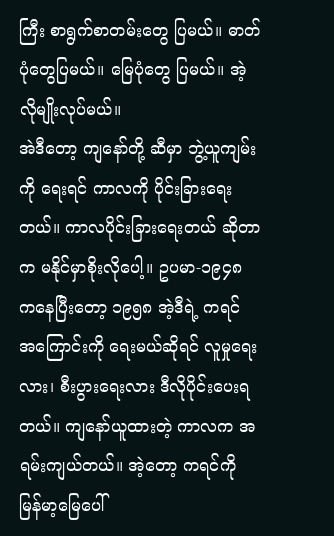ကြီး စာရွက်စာတမ်း‌တွေ ပြမယ်။ ဓာတ်ပုံ‌တွေပြမယ်။ ‌မြေပုံ‌တွေ ပြမယ်။ အဲ့လိုမျိုးလုပ်မယ်။
အဲဒီ‌တော့ ကျ‌နော်တို့ ဆီမှာ ဘွဲ့ယူကျမ်းကို ‌ရေးရင် ကာလကို ပိုင်းခြား‌ရေးတယ်။ ကာလပိုင်းခြား‌ရေးတယ် ဆိုတာက မနိုင်မှာစိုးလို‌ပေါ့။ ဥပမာ-၁၉၄၈ က‌နေပြီး‌တော့ ၁၉၅၈ အဲ့ဒီရဲ့ ကရင်အ‌ကြောင်းကို ‌ရေးမယ်ဆိုရင် လူမှု‌ရေးလား၊ စီးပွား‌ရေးလား ဒီလိုပိုင်း‌ပေးရတယ်။ ကျ‌နော်ယူထားတဲ့ ကာလက အရမ်းကျယ်တယ်။ အဲ့‌တော့ ကရင်ကို မြန်မာ့‌မြေ‌ပေါ်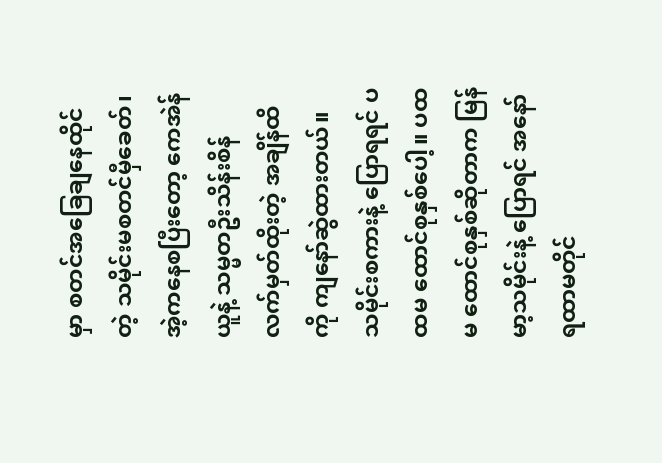မှာ စတင်အ‌ခြေချ‌နေထိုင်တဲ့ သမိုင်းမစတင်မှီ‌ခေတ်၊ အဲ့က‌နေစပြီး‌တော့ ‌ကေအဲန်ယူနဲ့ သမ္မတဦးသိန်းစိန် လက်မှတ်ထိုးတဲ့ အချိန်ထိကို ကျ‌နော်ဆွဲထားတယ်။ သမိုင်းစကားနဲ့ ‌ပြောရရင် ပထမ ‌ထောင်စုနှစ်‌ပေါ့။ ပထမ ‌ထောင်စုနှစ်ဆိုတာက မြန်မာ့သမိုင်းနဲ့ ‌ပြောရင် အ‌နော်ရထာမတိုင်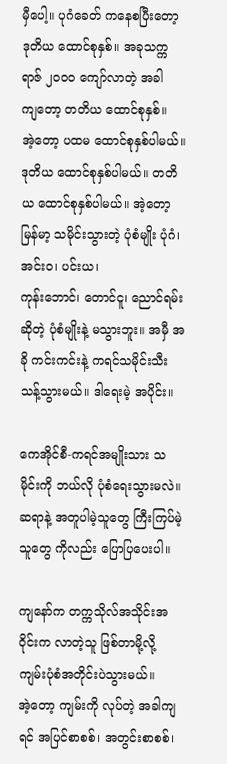မှီ‌ပေါ့။ ပုဂံ‌ခေတ် က‌နေစပြီး‌တော့ ဒုတိယ ‌ထောင်စုနှစ်။ အခုသက္ကရာဇ် ၂၀၀ဝ ‌ကျော်လာတဲ့ အခါကျ‌တော့ တတိယ ‌ထောင်စုနှစ်။
အဲ့‌တော့ ပထမ ‌ထောင်စုနှစ်ပါမယ်။ ဒုတိယ ‌ထောင်စုနှစ်ပါမယ်။ တတိယ ‌ထောင်စုနှစ်ပါမယ်။ အဲ့‌တော့ မြန်မာ့ သမိုင်းသွားတဲ့ ပုံစံမျိုး ပုံဂံ၊ အင်းဝ၊ ပင်းယ၊ ကုန်း‌ဘောင်၊ ‌တောင်ငူ၊ ‌ညောင်ရမ်းဆိုတဲ့ ပုံစံမျိုးနဲ့ မသွားဘူး။ အမှီ အခို ကင်းကင်းနဲ့ ကရင်သမိုင်းသီးသန့်သွားမယ်။ ဒါ‌ရေးမဲ့ အပိုင်း။

ကေအိုင်စီ-ကရင်အမျိုးသား သမိုင်းကို ဘယ်လို ပုံစံ‌ရေးသွားမလဲ။ ဆရာနဲ့ အတူပါမဲ့သူ‌တွေ ကြီးကြပ်မဲ့သူ‌တွေ ကိုလည်း ‌ပြောပြ‌ပေးပါ။

ကျ‌နော်က တက္ကသိုလ်အသိုင်းအဝိုင်းက လာတဲ့သူ ဖြစ်တာမို့လို့ ကျမ်းပုံစံအတိုင်းပဲသွားမယ်။ အဲ့‌တော့ ကျမ်းကို လုပ်တဲ့ အခါကျရင် အပြင်စာစစ်၊ အတွင်းစာစစ်၊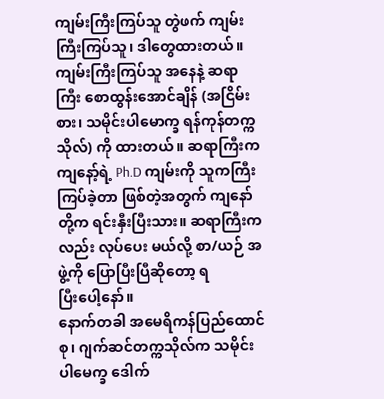ကျမ်းကြီးကြပ်သူ တွဲဖက် ကျမ်းကြီးကြပ်သူ၊ ဒါ‌တွေထားတယ်။ ကျမ်းကြီးကြပ်သူ အ‌နေနဲ့ ဆရာကြီး ‌စောထွန်း‌အောင်ချိန် (အငြိမ်းစား၊ သမိုင်းပါ‌မောက္ခ ရန်ကုန်တက္ကသိုလ်) ကို ထားတယ်။ ဆရာကြီးက ကျ‌နော့်ရဲ့ Ph.D ကျမ်းကို သူကကြီးကြပ်ခဲ့တာ ဖြစ်တဲ့အတွက် ကျ‌နော်တို့က ရင်းနှီးပြီးသား။ ဆရာကြီးကလည်း လုပ်‌ပေး မယ်လို့ စာ/ယဉ် အဖွဲ့ကို ‌ပြောပြီးပြီဆို‌တော့ ရပြီး‌ပေါ့‌နော်။
နောက်တခါ အ‌မေရိကန်ပြည်‌ထောင်စု၊ ဂျက်ဆင်တက္ကသိုလ်က သမိုင်းပါ‌မေက္ခ ‌ဒေါက်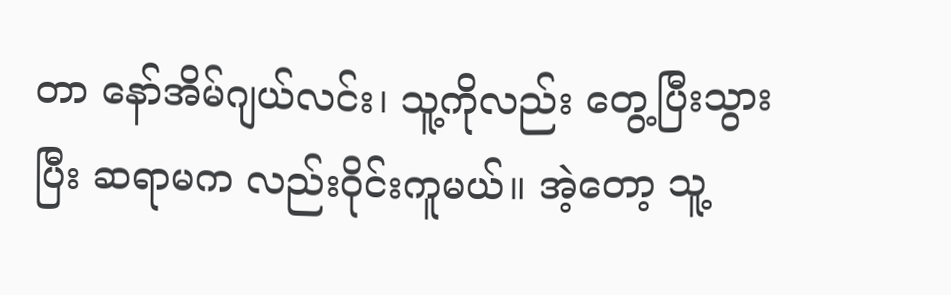တာ ‌နော်အိမ်ဂျယ်လင်း၊ သူ့ကိုလည်း ‌တွေ့ပြီးသွားပြီး ဆရာမက လည်းဝိုင်းကူမယ်။ အဲ့‌တော့ သူ့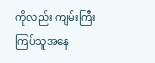ကိုလည်း ကျမ်းကြီးကြပ်သူအ‌နေ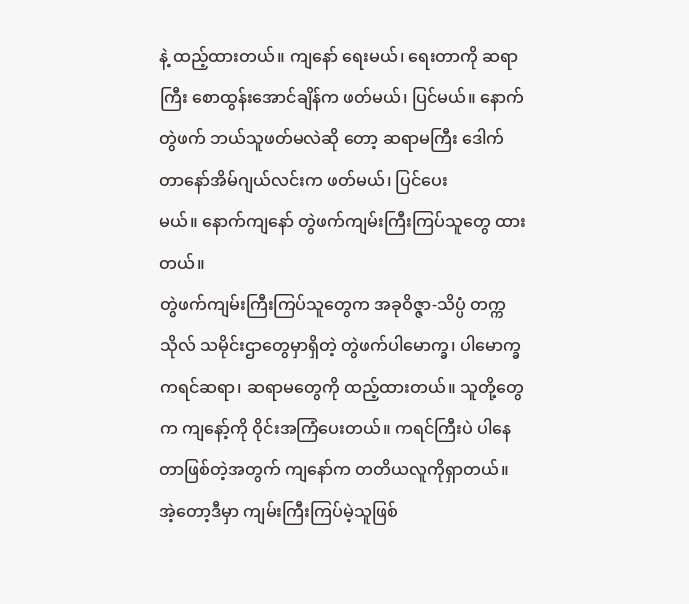နဲ့ ထည့်ထားတယ်။ ကျ‌နော် ‌ရေးမယ်၊ ‌ရေးတာကို ဆရာကြီး ‌စောထွန်း‌အောင်ချိန်က ဖတ်မယ်၊ ပြင်မယ်။ ‌နောက်တွဲဖက် ဘယ်သူဖတ်မလဲဆို ‌တော့ ဆရာမကြီး ‌ဒေါက်တာ‌နော်အိမ်ဂျယ်လင်းက ဖတ်မယ်၊ ပြင်‌ပေးမယ်။ ‌နောက်ကျ‌နော် တွဲဖက်ကျမ်းကြီးကြပ်သူ‌တွေ ထားတယ်။
တွဲဖက်ကျမ်းကြီးကြပ်သူ‌တွေက အခုဝိဇ္ဇာ-သိပ္ပံ တက္ကသိုလ် သမိုင်းဌာ‌တွေမှာရှိတဲ့ တွဲဖက်ပါ‌မောက္ခ၊ ပါ‌မောက္ခ ကရင်ဆရာ၊ ဆရာမ‌တွေကို ထည့်ထားတယ်။ သူတို့‌တွေက ကျ‌နော့်ကို ဝိုင်းအကြံ‌ပေးတယ်။ ကရင်ကြီးပဲ ပါ‌နေတာဖြစ်တဲ့အတွက် ကျ‌နော်က တတိယလူကိုရှာတယ်။ အဲ့‌တော့ဒီမှာ ကျမ်းကြီးကြပ်မဲ့သူဖြစ်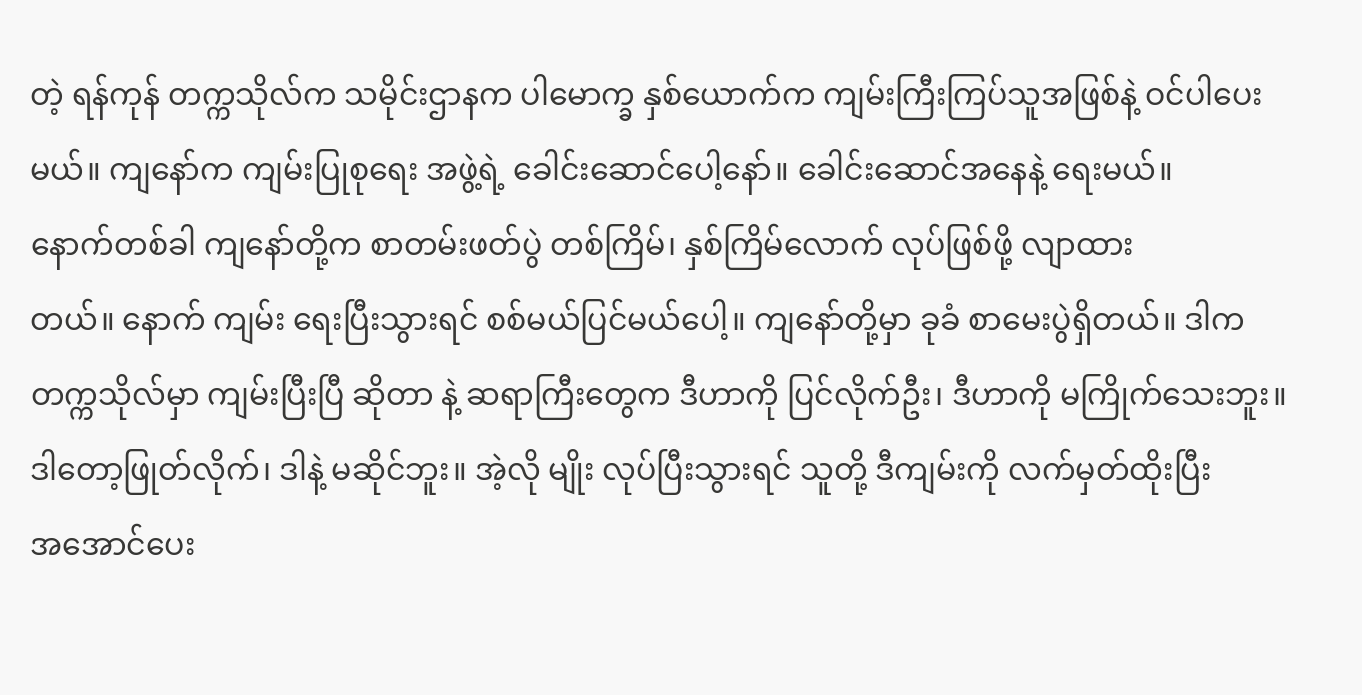တဲ့ ရန်ကုန် တက္ကသိုလ်က သမိုင်းဌာနက ပါ‌မောက္ခ နှစ်‌ယောက်က ကျမ်းကြီးကြပ်သူအဖြစ်နဲ့ ဝင်ပါ‌ပေးမယ်။ ကျ‌နော်က ကျမ်းပြုစု‌ရေး အဖွဲ့ရဲ့ ‌ခေါင်း‌ဆောင်‌ပေါ့‌နော်။ ‌ခေါင်း‌ဆောင်အ‌နေနဲ့ ‌ရေးမယ်။
နောက်တစ်ခါ ကျ‌နော်တို့က စာတမ်းဖတ်ပွဲ တစ်ကြိမ်၊ နှစ်ကြိမ်‌လောက် လုပ်ဖြစ်ဖို့ လျာထားတယ်။ ‌နောက် ကျမ်း ‌ရေးပြီးသွားရင် စစ်မယ်ပြင်မယ်‌ပေါ့။ ကျ‌နော်တို့မှာ ခုခံ စာ‌မေးပွဲရှိတယ်။ ဒါက တက္ကသိုလ်မှာ ကျမ်းပြီးပြီ ဆိုတာ နဲ့ ဆရာကြီး‌တွေက ဒီဟာကို ပြင်လိုက်ဦး၊ ဒီဟာကို မကြိုက်‌သေးဘူး။ ဒါ‌တော့ဖြုတ်လိုက်၊ ဒါနဲ့ မဆိုင်ဘူး။ အဲ့လို မျိုး လုပ်ပြီးသွားရင် သူတို့ ဒီကျမ်းကို လက်မှတ်ထိုးပြီး အ‌အောင်‌ပေး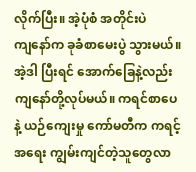လိုက်ပြီး။ အဲ့ပုံစံ အတိုင်းပဲ ကျ‌နော်က ခုခံစာ‌မေးပွဲ သွားမယ်။
အဲ့ဒါ ပြီးရင် ‌အောက်‌ခြေနဲ့လည်း ကျ‌နော်တို့လုပ်မယ်။ ကရင်စာ‌ပေနဲ့ ယဉ်‌ကျေးမှု ‌ကော်မတီက ကရင့်အ‌ရေး ကျွမ်းကျင်တဲ့သူ‌တွေလာ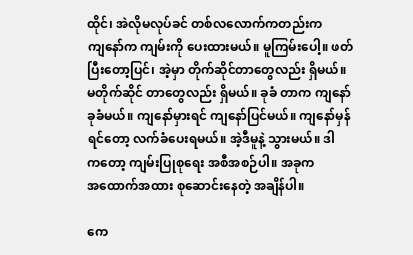ထိုင်၊ အဲလိုမလုပ်ခင် တစ်လ‌လောက်ကတည်းက ကျ‌နော်က ကျမ်းကို ‌ပေးထားမယ်။ မူကြမ်း‌ပေါ့။ ဖတ်ပြီး‌တော့ပြင်၊ အဲ့မှာ တိုက်ဆိုင်တာ‌တွေလည်း ရှိမယ်။ မတိုက်ဆိုင် တာ‌တွေလည်း ရှိမယ်။ ခုခံ တာက ကျ‌နော် ခုခံမယ်။ ကျ‌နော်မှားရင် ကျ‌နော်ပြင်မယ်။ ကျ‌နော်မှန်ရင်‌တော့ လက်ခံ‌ပေးရမယ်။ အဲ့ဒီမူနဲ့ သွားမယ်။ ဒါက‌တော့ ကျမ်းပြုစု‌ရေး အစီအစဉ်ပါ။ အခုက အ‌ထောက်အထား စု‌ဆောင်း‌နေတဲ့ အချိန်ပါ။

ကေ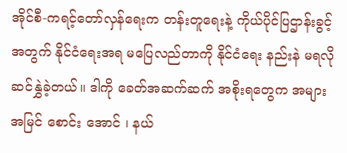အိုင်စီ-ကရင့်‌တော်လှန်‌ရေးက တန်းတူ‌ရေးနဲ့ ကိုယ်ပိုင်ပြဌာန်းခွင့်အတွက် နိုင်ငံ‌ရေးအရ မ‌ပြေလည်တာကို နိုင်ငံ‌ရေး နည်းနဲ မရလို ဆင်နွှဲခဲ့တယ်။ ဒါကို ‌ခေတ်အဆက်ဆက် အစိုးရ‌တွေက အများအမြင် ‌စောင်း ‌အောင် ၊ နယ်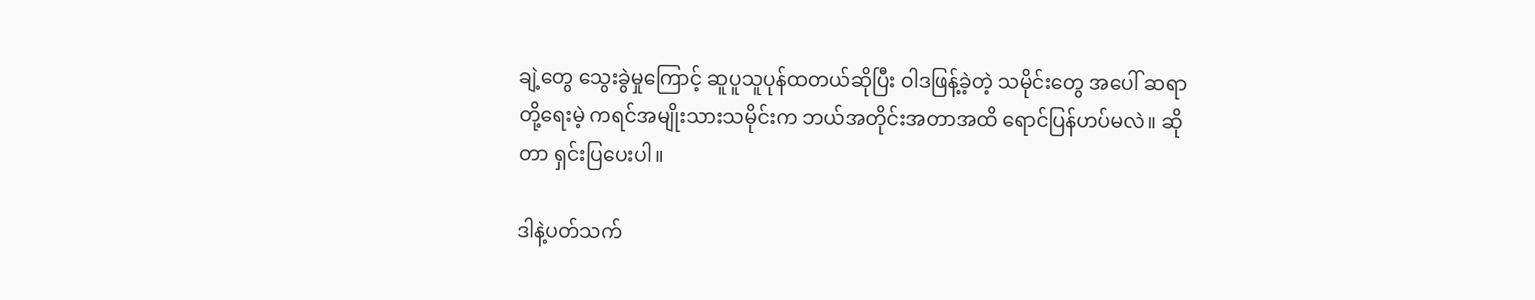ချဲ့‌တွေ ‌သွေးခွဲမှု‌ကြောင့် ဆူပူသူပုန်ထတယ်ဆိုပြီး ဝါဒဖြန့်ခဲ့တဲ့ သမိုင်း‌တွေ အ‌ပေါ် ဆရာတို့‌ရေးမဲ့ ကရင်အမျိုးသားသမိုင်းက ဘယ်အတိုင်းအတာအထိ ‌ရောင်ပြန်ဟပ်မလဲ။ ဆိုတာ ရှင်းပြ‌ပေးပါ။

ဒါနဲ့ပတ်သက်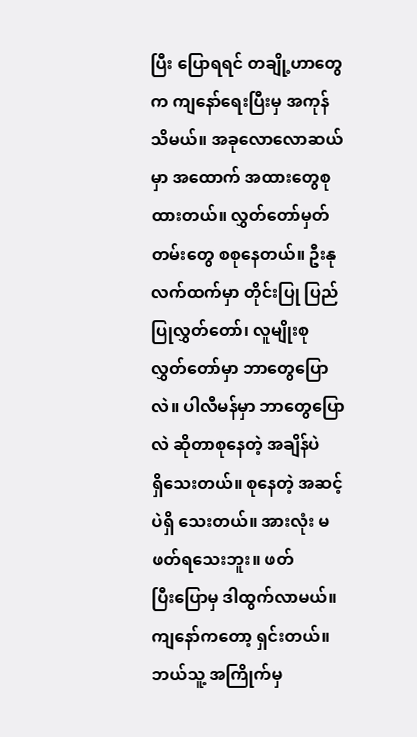ပြီး ‌ပြောရရင် တချို့ဟာ‌တွေက ကျ‌နော်‌ရေးပြီးမှ အကုန်သိမယ်။ အခု‌လော‌လောဆယ်မှာ အ‌ထောက် အထား‌တွေစုထားတယ်။ လွှတ်‌တော်မှတ်တမ်း‌တွေ စစု‌နေတယ်။ ဦးနုလက်ထက်မှာ တိုင်းပြု ပြည်ပြုလွှတ်‌တော်၊ လူမျိုးစု လွှတ်‌တော်မှာ ဘာ‌တွေ‌ပြောလဲ။ ပါလီမန်မှာ ဘာ‌တွေ‌ပြောလဲ ဆိုတာစု‌နေတဲ့ အချိန်ပဲ ရှိ‌သေးတယ်။ စု‌နေတဲ့ အဆင့်ပဲရှိ ‌သေးတယ်။ အားလုံး မဖတ်ရ‌သေးဘူး။ ဖတ်ပြီး‌ပြောမှ ဒါထွက်လာမယ်။
ကျ‌နော်က‌တော့ ရှင်းတယ်။ ဘယ်သူ့ အကြိုက်မှ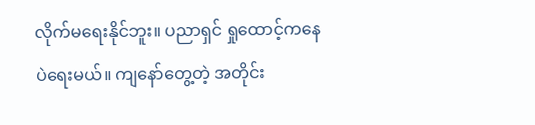လိုက်မ‌ရေးနိုင်ဘူး။ ပညာရှင် ရှု‌ထောင့်က‌နေပဲ‌ရေးမယ်။ ကျ‌နော်‌တွေ့တဲ့ အတိုင်း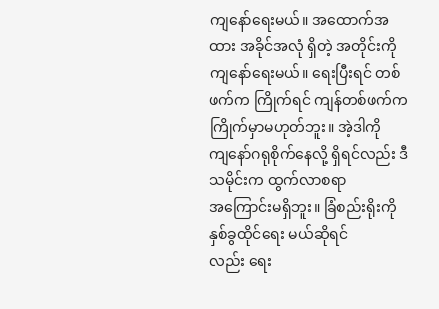ကျ‌နော်‌ရေးမယ်။ အ‌ထောက်အထား အခိုင်အလုံ ရှိတဲ့ အတိုင်းကို ကျ‌နော်‌ရေးမယ်။ ‌ရေးပြီးရင် တစ်ဖက်က ကြိုက်ရင် ကျန်တစ်ဖက်က ကြိုက်မှာမဟုတ်ဘူး။ အဲ့ဒါကို ကျ‌နော်ဂရုစိုက်‌နေလို့ ရှိရင်လည်း ဒီသမိုင်းက ထွက်လာစရာ အ‌ကြောင်းမရှိဘူး။ ခြံစည်းရိုးကို နှစ်ခွထိုင်‌ရေး မယ်ဆိုရင်လည်း ‌ရေး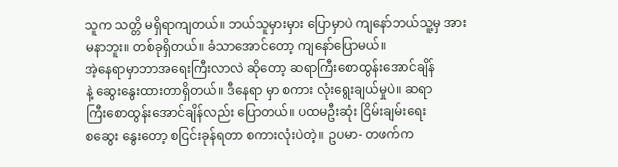သူက သတ္တိ မရှိရာကျတယ်။ ဘယ်သူမှားမှား ‌ပြောမှာပဲ ကျ‌နော်ဘယ်သူ့မှ အားမနာဘူး။ တစ်ခုရှိတယ်။ ခံသာ‌အောင်‌တော့ ကျ‌နော်‌ပြောမယ်။
အဲ့‌နေရာမှာဘာအ‌ရေးကြီးလာလဲ ဆို‌တော့ ဆရာကြီး‌စောထွန်း‌အောင်ချိန်နဲ့ ‌ဆွေး‌နွေးထားတာရှိတယ်။ ဒီ‌နေရာ မှာ စကား လုံး‌ရွေးချယ်မှုပဲ။ ဆရာကြီး‌စောထွန်း‌အောင်ချိန်လည်း ‌ပြောတယ်။ ပထမဦးဆုံး ငြိမ်းချမ်း‌ရေး စ‌ဆွေး ‌နွေး‌တော့ စငြင်းခုန်ရတာ စကားလုံးပဲတဲ့။ ဥပမာ- တဖက်က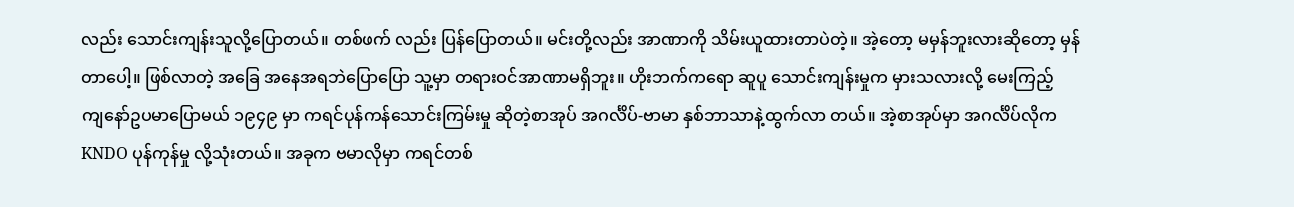လည်း ‌သောင်းကျန်းသူလို့‌ပြောတယ်။ တစ်ဖက် လည်း ပြန်‌ပြောတယ်။ မင်းတို့လည်း အာဏာကို သိမ်းယူထားတာပဲတဲ့။ အဲ့‌တော့ မမှန်ဘူးလားဆို‌တော့ မှန်တာ‌ပေါ့။ ဖြစ်လာတဲ့ အ‌ခြေ အ‌နေအရဘဲ‌ပြော‌ပြော သူ့မှာ တရားဝင်အာဏာမရှိဘူး။ ဟိုးဘက်က‌ရော ဆူပူ ‌သောင်းကျန်းမှုက မှားသလားလို့ ‌မေးကြည့် ကျ‌နော်ဥပမာ‌ပြောမယ် ၁၉၄၉ မှာ ကရင်ပုန်ကန်‌သောင်းကြမ်းမှု ဆိုတဲ့စာအုပ် အဂင်္လိပ်-ဗာမာ နှစ်ဘာသာနဲ့ထွက်လာ တယ်။ အဲ့စာအုပ်မှာ အဂင်္လိပ်လိုက KNDO ပုန်ကုန်မှု လို့သုံးတယ်။ အခုက ဗမာလိုမှာ ကရင်တစ်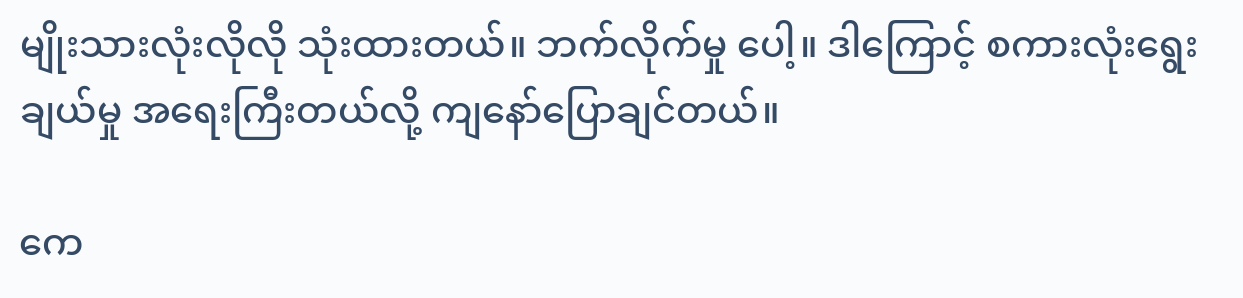မျိုးသားလုံးလိုလို သုံးထားတယ်။ ဘက်လိုက်မှု ‌ပေါ့။ ဒါ‌ကြောင့် စကားလုံး‌ရွေးချယ်မှု အ‌ရေးကြီးတယ်လို့ ကျ‌နော်‌ပြောချင်တယ်။

ကေ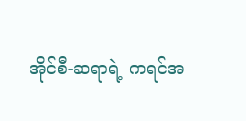အိုင်စီ-ဆရာရဲ့ ကရင်အ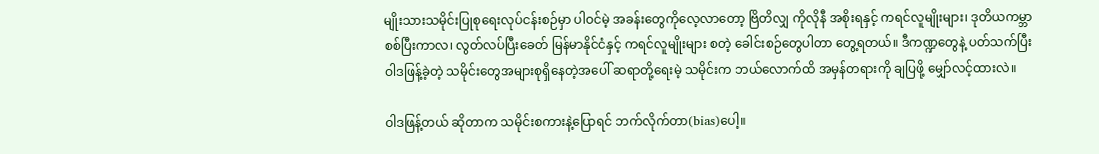မျိုးသားသမိုင်းပြုစု‌ရေးလုပ်ငန်းစဉ်မှာ ပါဝင်မဲ့ အခန်း‌တွေကို‌လေ့လာ‌တော့ ဗြိတိလျှ ကိုလိုနီ အစိုးရနှင့် ကရင်လူမျိုးများ၊ ဒုတိယကမ္ဘာစစ်ပြီးကာလ၊ လွတ်လပ်ပြီး‌ခေတ် မြန်မာနိုင်ငံနှင့် ကရင်လူမျိုးများ စတဲ့ ‌ခေါင်းစဉ်‌တွေပါတာ ‌တွေ့ရတယ်။ ဒီကဏ္ဍ‌တွေနဲ့ ပတ်သက်ပြီး ဝါဒဖြန့်ခဲ့တဲ့ သမိုင်း‌တွေအများစုရှိ‌နေတဲ့အ‌ပေါ် ဆရာတို့‌ရေးမဲ့ သမိုင်းက ဘယ်‌လောက်ထိ အမှန်တရားကို ချပြဖို့ ‌မျှော်လင့်ထားလဲ။

ဝါဒဖြန့်တယ် ဆိုတာက သမိုင်းစကားနဲ့‌ပြောရင် ဘက်လိုက်တာ(bias)ပေါ့။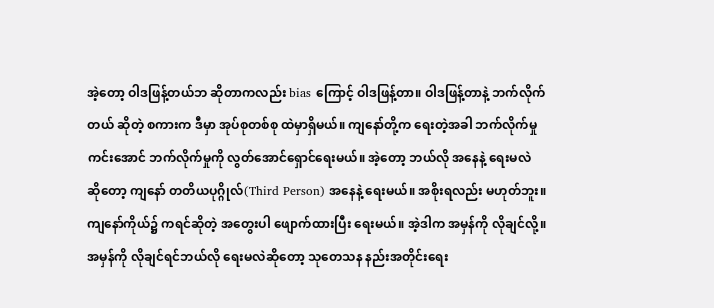အဲ့‌တော့ ဝါဒဖြန့်တယ်ဘ ဆိုတာကလည်း bias ကြောင့် ဝါဒဖြန့်တာ။ ဝါဒဖြန့်တာနဲ့ ဘက်လိုက်တယ် ဆိုတဲ့ စကားက ဒီမှာ အုပ်စုတစ်စု ထဲမှာရှိမယ်။ ကျ‌နော်တို့က ‌ရေးတဲ့အခါ ဘက်လိုက်မှု ကင်း‌အောင် ဘက်လိုက်မှုကို လွတ်‌အောင်‌ရှောင်‌ရေးမယ်။ အဲ့‌တော့ ဘယ်လို အ‌နေနဲ့ ‌ရေးမလဲ ဆို‌တော့ ကျ‌နော် တတိယပုဂ္ဂိုလ်(Third Person) အ‌နေနဲ့ ‌ရေးမယ်။ အစိုးရလည်း မဟုတ်ဘူး။ ကျ‌နော်ကိုယ်၌ ကရင်ဆိုတဲ့ အ‌တွေးပါ ‌ဖျောက်ထားပြီး ‌ရေးမယ်။ အဲ့ဒါက အမှန်ကို လိုချင်လို့။
အမှန်ကို လိုချင်ရင်ဘယ်လို ‌ရေးမလဲဆို‌တော့ သု‌တေသန နည်းအတိုင်း‌ရေး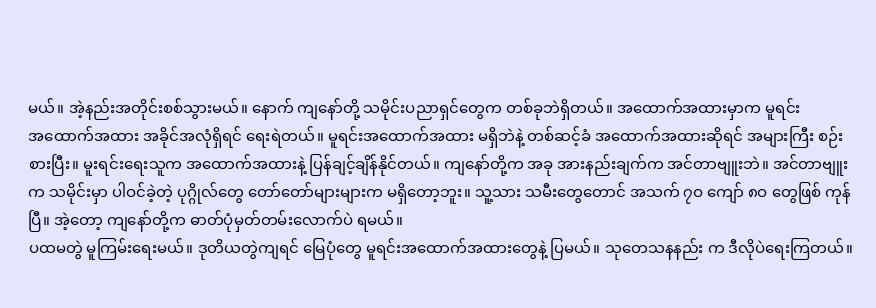မယ်။ အဲ့နည်းအတိုင်းစစ်သွားမယ်။ ‌နောက် ကျ‌နော်တို့ သမိုင်းပညာရှင်‌တွေက တစ်ခုဘဲရှိတယ်။ အ‌ထောက်အထားမှာက မူရင်းအ‌ထောက်အထား အခိုင်အလုံရှိရင် ‌ရေးရဲတယ်။ မူရင်းအ‌ထောက်အထား မရှိဘဲနဲ့ တစ်ဆင့်ခံ အ‌ထောက်အထားဆိုရင် အများကြီး စဉ်းစားပြီး။ မူးရင်း‌ရေးသူက အ‌ထောက်အထားနဲ့ ပြန်ချင့်ချိန်နိုင်တယ်။ ကျ‌နော်တို့က အခု အားနည်းချက်က အင်တာဗျူးဘဲ။ အင်တာဗျူးက သမိုင်းမှာ ပါဝင်ခဲ့တဲ့ ပုဂ္ဂိုလ်‌တွေ ‌တော်‌တော်များများက မရှိ‌တော့ဘူး။ သူ့သား သမီး‌တွေ‌တောင် အသက် ၇ဝ ‌ကျော် ၈ဝ ‌တွေဖြစ် ကုန်ပြီ။ အဲ့‌တော့ ကျ‌နော်တို့က ဓာတ်ပုံမှတ်တမ်း‌လောက်ပဲ ရမယ်။
ပထမတွဲ မူကြမ်း‌ရေးမယ်။ ဒုတိယတွဲကျရင် ‌မြေပုံ‌တွေ မူရင်းအ‌ထောက်အထား‌တွေနဲ့ ပြမယ်။ သု‌တေသနနည်း က ဒီလိုပဲ‌ရေးကြတယ်။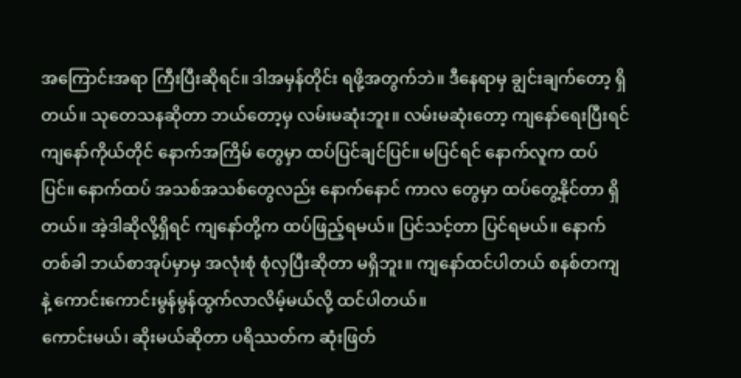အ‌ကြောင်းအရာ ကြီးပြီးဆိုရင်။ ဒါအမှန်တိုင်း ရဖို့အတွက်ဘဲ။ ဒီ‌နေရာမှ ချွင်းချက်‌တော့ ရှိတယ်။ သု‌တေသနဆိုတာ ဘယ်‌တော့မှ လမ်းမဆုံးဘူး။ လမ်းမဆုံး‌တော့ ကျ‌နော်‌ရေးပြီးရင် ကျ‌နော်ကိုယ်တိုင် ‌နောက်အကြိမ် ‌တွေမှာ ထပ်ပြင်ချင်ပြင်။ မပြင်ရင် ‌နောက်လူက ထပ်ပြင်။ ‌နောက်ထပ် အသစ်အသစ်‌တွေလည်း ‌နောက်‌နောင် ကာလ ‌တွေမှာ ထပ်‌တွေ့နိုင်တာ ရှိတယ်။ အဲ့ဒါဆိုလို့ရှိရင် ကျ‌နော်တို့က ထပ်ဖြည့်ရမယ်။ ပြင်သင့်တာ ပြင်ရမယ်။ ‌နောက်တစ်ခါ ဘယ်စာအုပ်မှာမှ အလုံးစုံ စုံလှပြီးဆိုတာ မရှိဘူး။ ကျ‌နော်ထင်ပါတယ် စနစ်တကျနဲ့ ‌ကောင်း‌ကောင်းမွန်မွန်ထွက်လာလိမ့်မယ်လို့ ထင်ပါတယ်။
ကောင်းမယ်၊ ဆိုးမယ်ဆိုတာ ပရိဿတ်က ဆုံးဖြတ်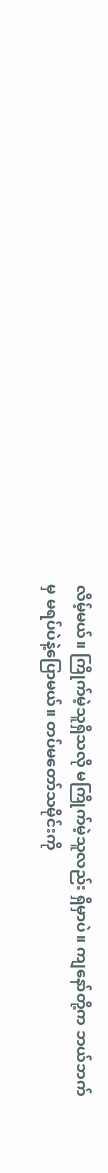လိမ့်မယ်။ ကြိုက်မဲ့သူရှိသလို မကြိုက်မဲ့သူလည်း ရှိမှာပဲ။ ကျ‌နော်တို့က ဘယ်ဘက်မှ မရပ်ပဲနဲ့‌ပြောမယ်။ တပ်မ‌တော်သမိုင်းကို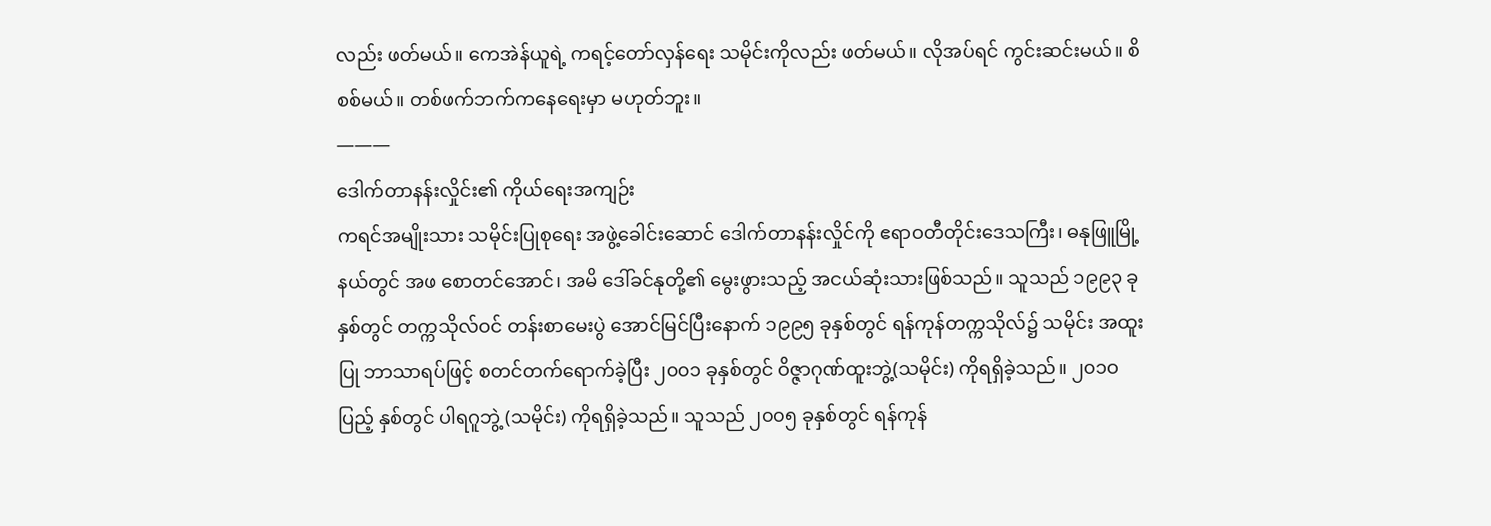လည်း ဖတ်မယ်။ ‌ကေအဲန်ယူရဲ့ ကရင့်‌တော်လှန်‌ရေး သမိုင်းကိုလည်း ဖတ်မယ်။ လိုအပ်ရင် ကွင်းဆင်းမယ်။ စိစစ်မယ်။ တစ်ဖက်ဘက်က‌နေ‌ရေးမှာ မဟုတ်ဘူး။
———
ဒေါက်တာနန်းလှိုင်း၏ ကိုယ်‌ရေးအကျဉ်း
ကရင်အမျိုးသား သမိုင်းပြုစု‌ရေး အဖွဲ့‌ခေါင်း‌ဆောင် ‌ဒေါက်တာနန်းလှိုင်ကို ဧရာဝတီတိုင်း‌ဒေသကြီး၊ ဓနုဖြူမြို့ နယ်တွင် အဖ ‌စောတင်‌အောင်၊ အမိ ‌ဒေါ်ခင်နုတို့၏ ‌မွေးဖွားသည့် အငယ်ဆုံးသားဖြစ်သည်။ သူသည် ၁၉၉၃ ခုနှစ်တွင် တက္ကသိုလ်ဝင် တန်းစာ‌မေးပွဲ ‌အောင်မြင်ပြီး‌နောက် ၁၉၉၅ ခုနှစ်တွင် ရန်ကုန်တက္ကသိုလ်၌ သမိုင်း အထူးပြု ဘာသာရပ်ဖြင့် စတင်တက်‌ရောက်ခဲ့ပြီး ၂၀၀၁ ခုနှစ်တွင် ဝိဇ္ဇာဂုဏ်ထူးဘွဲ့(သမိုင်း) ကိုရရှိခဲ့သည်။ ၂၀၁ဝ ပြည့် နှစ်တွင် ပါရဂူဘွဲ့ (သမိုင်း) ကိုရရှိခဲ့သည်။ သူသည် ၂၀၀၅ ခုနှစ်တွင် ရန်ကုန်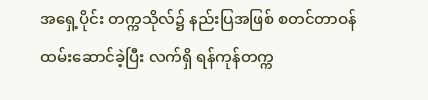အ‌ရှေ့ပိုင်း တက္ကသိုလ်၌ နည်းပြအဖြစ် စတင်တာဝန်ထမ်း‌ဆောင်ခဲ့ပြီး လက်ရှိ ရန်ကုန်တက္က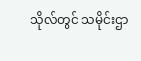သိုလ်တွင် သမိုင်းဌာ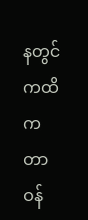နတွင် ကထိက တာဝန်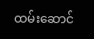ထမ်း‌ဆောင်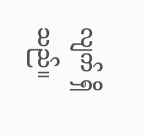လျက် ရှိသည်။